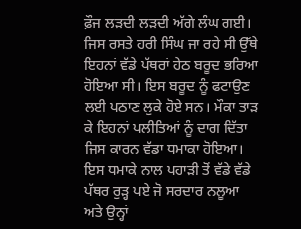ਫ਼ੌਜ ਲੜਦੀ ਲੜਦੀ ਅੱਗੇ ਲੰਘ ਗਈ। ਜਿਸ ਰਸਤੇ ਹਰੀ ਸਿੰਘ ਜਾ ਰਹੇ ਸੀ ਉੱਥੇ ਇਹਨਾਂ ਵੱਡੇ ਪੱਥਰਾਂ ਹੇਠ ਬਰੂਦ ਭਰਿਆ ਹੋਇਆ ਸੀ। ਇਸ ਬਰੂਦ ਨੂੰ ਫਟਾਉਣ ਲਈ ਪਠਾਣ ਲੁਕੇ ਹੋਏ ਸਨ। ਮੌਕਾ ਤਾੜ ਕੇ ਇਹਨਾਂ ਪਲੀਤਿਆਂ ਨੂੰ ਦਾਗ ਦਿੱਤਾ ਜਿਸ ਕਾਰਨ ਵੱਡਾ ਧਮਾਕਾ ਹੋਇਆ। ਇਸ ਧਮਾਕੇ ਨਾਲ ਪਹਾੜੀ ਤੋਂ ਵੱਡੇ ਵੱਡੇ ਪੱਥਰ ਰੁੜ੍ਹ ਪਏ ਜੋ ਸਰਦਾਰ ਨਲੂਆ ਅਤੇ ਉਨ੍ਹਾਂ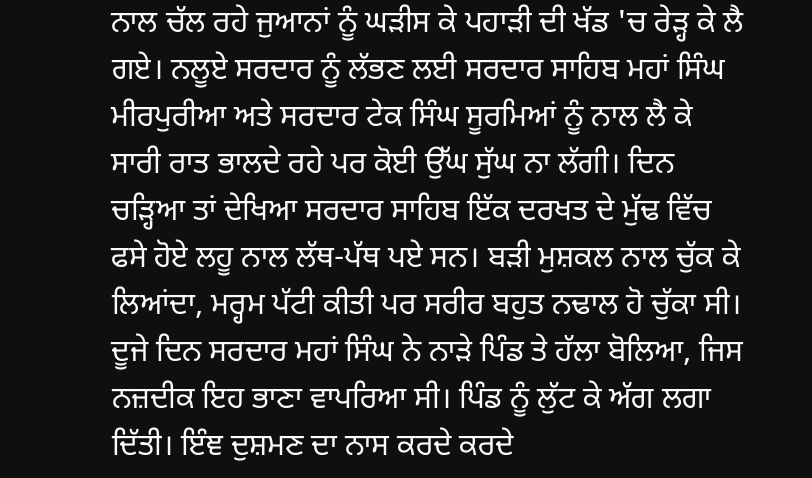ਨਾਲ ਚੱਲ ਰਹੇ ਜੁਆਨਾਂ ਨੂੰ ਘੜੀਸ ਕੇ ਪਹਾੜੀ ਦੀ ਖੱਡ 'ਚ ਰੇੜ੍ਹ ਕੇ ਲੈ ਗਏ। ਨਲੂਏ ਸਰਦਾਰ ਨੂੰ ਲੱਭਣ ਲਈ ਸਰਦਾਰ ਸਾਹਿਬ ਮਹਾਂ ਸਿੰਘ ਮੀਰਪੁਰੀਆ ਅਤੇ ਸਰਦਾਰ ਟੇਕ ਸਿੰਘ ਸੂਰਮਿਆਂ ਨੂੰ ਨਾਲ ਲੈ ਕੇ ਸਾਰੀ ਰਾਤ ਭਾਲਦੇ ਰਹੇ ਪਰ ਕੋਈ ਉੱਘ ਸੁੱਘ ਨਾ ਲੱਗੀ। ਦਿਨ ਚੜ੍ਹਿਆ ਤਾਂ ਦੇਖਿਆ ਸਰਦਾਰ ਸਾਹਿਬ ਇੱਕ ਦਰਖਤ ਦੇ ਮੁੱਢ ਵਿੱਚ ਫਸੇ ਹੋਏ ਲਹੂ ਨਾਲ ਲੱਥ-ਪੱਥ ਪਏ ਸਨ। ਬੜੀ ਮੁਸ਼ਕਲ ਨਾਲ ਚੁੱਕ ਕੇ ਲਿਆਂਦਾ, ਮਰ੍ਹਮ ਪੱਟੀ ਕੀਤੀ ਪਰ ਸਰੀਰ ਬਹੁਤ ਨਢਾਲ ਹੋ ਚੁੱਕਾ ਸੀ।
ਦੂਜੇ ਦਿਨ ਸਰਦਾਰ ਮਹਾਂ ਸਿੰਘ ਨੇ ਨਾੜੇ ਪਿੰਡ ਤੇ ਹੱਲਾ ਬੋਲਿਆ, ਜਿਸ ਨਜ਼ਦੀਕ ਇਹ ਭਾਣਾ ਵਾਪਰਿਆ ਸੀ। ਪਿੰਡ ਨੂੰ ਲੁੱਟ ਕੇ ਅੱਗ ਲਗਾ ਦਿੱਤੀ। ਇੰਞ ਦੁਸ਼ਮਣ ਦਾ ਨਾਸ ਕਰਦੇ ਕਰਦੇ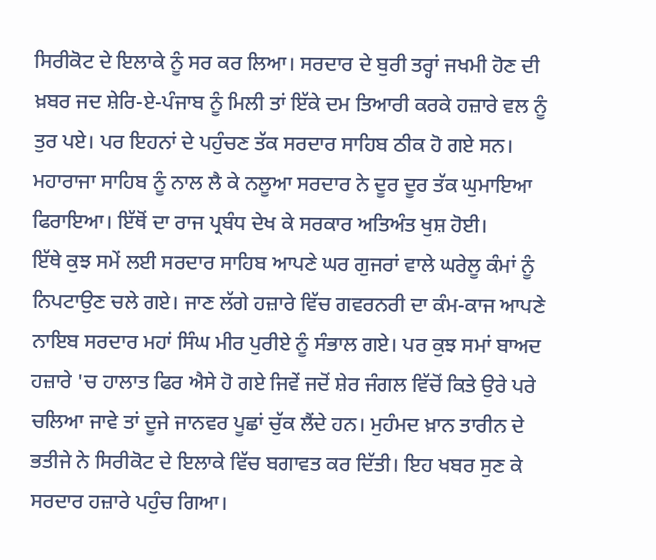ਸਿਰੀਕੋਟ ਦੇ ਇਲਾਕੇ ਨੂੰ ਸਰ ਕਰ ਲਿਆ। ਸਰਦਾਰ ਦੇ ਬੁਰੀ ਤਰ੍ਹਾਂ ਜਖਮੀ ਹੋਣ ਦੀ ਖ਼ਬਰ ਜਦ ਸ਼ੇਰਿ-ਏ-ਪੰਜਾਬ ਨੂੰ ਮਿਲੀ ਤਾਂ ਇੱਕੇ ਦਮ ਤਿਆਰੀ ਕਰਕੇ ਹਜ਼ਾਰੇ ਵਲ ਨੂੰ ਤੁਰ ਪਏ। ਪਰ ਇਹਨਾਂ ਦੇ ਪਹੁੰਚਣ ਤੱਕ ਸਰਦਾਰ ਸਾਹਿਬ ਠੀਕ ਹੋ ਗਏ ਸਨ। ਮਹਾਰਾਜਾ ਸਾਹਿਬ ਨੂੰ ਨਾਲ ਲੈ ਕੇ ਨਲੂਆ ਸਰਦਾਰ ਨੇ ਦੂਰ ਦੂਰ ਤੱਕ ਘੁਮਾਇਆ ਫਿਰਾਇਆ। ਇੱਥੋਂ ਦਾ ਰਾਜ ਪ੍ਰਬੰਧ ਦੇਖ ਕੇ ਸਰਕਾਰ ਅਤਿਅੰਤ ਖੁਸ਼ ਹੋਈ।
ਇੱਥੇ ਕੁਝ ਸਮੇਂ ਲਈ ਸਰਦਾਰ ਸਾਹਿਬ ਆਪਣੇ ਘਰ ਗੁਜਰਾਂ ਵਾਲੇ ਘਰੇਲੂ ਕੰਮਾਂ ਨੂੰ ਨਿਪਟਾਉਣ ਚਲੇ ਗਏ। ਜਾਣ ਲੱਗੇ ਹਜ਼ਾਰੇ ਵਿੱਚ ਗਵਰਨਰੀ ਦਾ ਕੰਮ-ਕਾਜ ਆਪਣੇ ਨਾਇਬ ਸਰਦਾਰ ਮਹਾਂ ਸਿੰਘ ਮੀਰ ਪੁਰੀਏ ਨੂੰ ਸੰਭਾਲ ਗਏ। ਪਰ ਕੁਝ ਸਮਾਂ ਬਾਅਦ ਹਜ਼ਾਰੇ 'ਚ ਹਾਲਾਤ ਫਿਰ ਐਸੇ ਹੋ ਗਏ ਜਿਵੇਂ ਜਦੋਂ ਸ਼ੇਰ ਜੰਗਲ ਵਿੱਚੋਂ ਕਿਤੇ ਉਰੇ ਪਰੇ ਚਲਿਆ ਜਾਵੇ ਤਾਂ ਦੂਜੇ ਜਾਨਵਰ ਪੂਛਾਂ ਚੁੱਕ ਲੈਂਦੇ ਹਨ। ਮੁਹੰਮਦ ਖ਼ਾਨ ਤਾਰੀਨ ਦੇ ਭਤੀਜੇ ਨੇ ਸਿਰੀਕੋਟ ਦੇ ਇਲਾਕੇ ਵਿੱਚ ਬਗਾਵਤ ਕਰ ਦਿੱਤੀ। ਇਹ ਖਬਰ ਸੁਣ ਕੇ ਸਰਦਾਰ ਹਜ਼ਾਰੇ ਪਹੁੰਚ ਗਿਆ।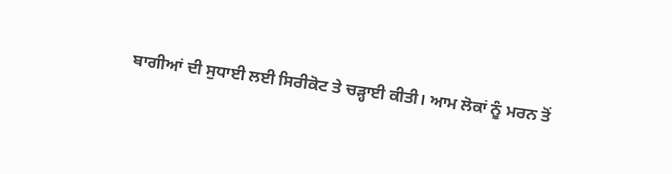ਬਾਗੀਆਂ ਦੀ ਸੁਧਾਈ ਲਈ ਸਿਰੀਕੋਟ ਤੇ ਚੜ੍ਹਾਈ ਕੀਤੀ। ਆਮ ਲੋਕਾਂ ਨੂੰ ਮਰਨ ਤੋਂ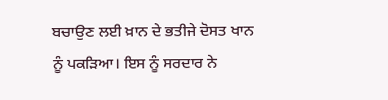ਬਚਾਉਣ ਲਈ ਖ਼ਾਨ ਦੇ ਭਤੀਜੇ ਦੋਸਤ ਖਾਨ ਨੂੰ ਪਕੜਿਆ। ਇਸ ਨੂੰ ਸਰਦਾਰ ਨੇ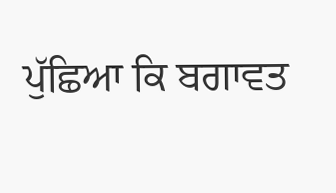ਪੁੱਛਿਆ ਕਿ ਬਗਾਵਤ